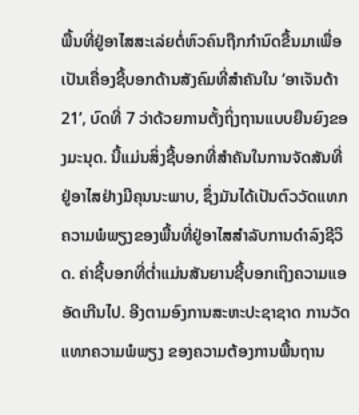ພື້ນທີ່ຢູ່ອາໄສສະເລ່ຍຕໍ່ຫົວຄົນຖືກກຳນົດຂື້ນມາເພື່ອເປັນເຄື່ອງຊີ້ບອກດ້ານສັງຄົມທີ່ສຳຄັນໃນ ‘ອາເຈັນດ້າ 21’, ບົດທີ່ 7 ວ່າດ້ວຍການຕັ້ງຖິ່ງຖານແບບຍືນຍົງຂອງມະນຸດ. ນີ້ແມ່ນສິ່ງຊີ້ບອກທີ່ສຳຄັນໃນການຈັດສັນທີ່ຢູ່ອາໄສຢ່າງມີຄຸນນະພາບ, ຊຶ່ງມັນໄດ້ເປັນຕົວວັດແທກຄວາມພໍພຽງຂອງພື້ນທີ່ຢູ່ອາໄສສຳລັບການດຳລົງຊີວິດ. ຄ່າຊີ້ບອກທີ່ຕ່ຳແມ່ນສັນຍານຊີ້ບອກເຖິງຄວາມແອອັດເກີນໄປ. ອີງຕາມອົງການສະຫະປະຊາຊາດ ການວັດແທກຄວາມພໍພຽງ ຂອງຄວາມຕ້ອງການພື້ນຖານ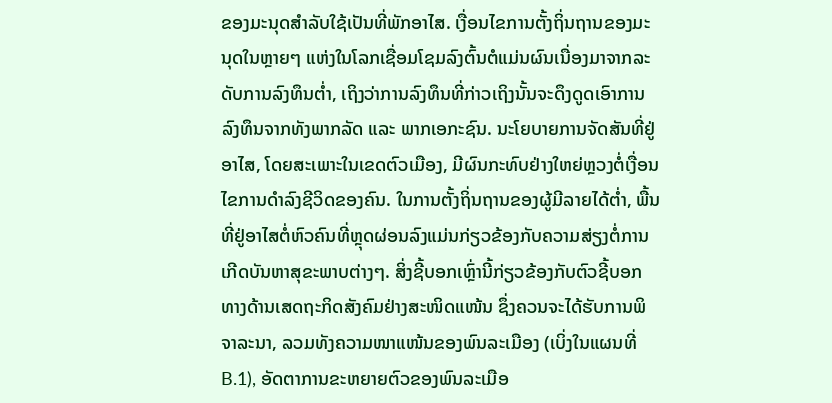ຂອງມະນຸດສຳລັບໃຊ້ເປັນທີ່ພັກອາໄສ. ເງື່ອນໄຂການຕັ້ງຖິ່ນຖານຂອງມະນຸດໃນຫຼາຍໆ ແຫ່ງໃນໂລກເຊື່ອມໂຊມລົງຕົ້ນຕໍແມ່ນຜົນເນື່ອງມາຈາກລະດັບການລົງທຶນຕ່ຳ, ເຖິງວ່າການລົງທຶນທີ່ກ່າວເຖິງນັ້ນຈະດຶງດູດເອົາການລົງທຶນຈາກທັງພາກລັດ ແລະ ພາກເອກະຊົນ. ນະໂຍບາຍການຈັດສັນທີ່ຢູ່ອາໄສ, ໂດຍສະເພາະໃນເຂດຕົວເມືອງ, ມີຜົນກະທົບຢ່າງໃຫຍ່ຫຼວງຕໍ່ເງື່ອນໄຂການດຳລົງຊີວິດຂອງຄົນ. ໃນການຕັ້ງຖິ່ນຖານຂອງຜູ້ມີລາຍໄດ້ຕ່ຳ, ພື້ນທີ່ຢູ່ອາໄສຕໍ່ຫົວຄົນທີ່ຫຼຸດຜ່ອນລົງແມ່ນກ່ຽວຂ້ອງກັບຄວາມສ່ຽງຕໍ່ການເກີດບັນຫາສຸຂະພາບຕ່າງໆ. ສິ່ງຊີ້ບອກເຫຼົ່ານີ້ກ່ຽວຂ້ອງກັບຕົວຊີ້ບອກທາງດ້ານເສດຖະກິດສັງຄົມຢ່າງສະໜິດແໜ້ນ ຊຶ່ງຄວນຈະໄດ້ຮັບການພິຈາລະນາ, ລວມທັງຄວາມໜາແໜ້ນຂອງພົນລະເມືອງ (ເບິ່ງໃນແຜນທີ່ B.1), ອັດຕາການຂະຫຍາຍຕົວຂອງພົນລະເມືອ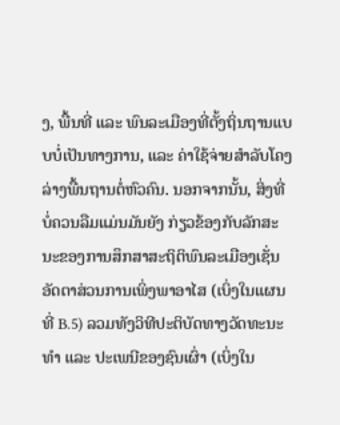ງ, ພື້ນທີ່ ແລະ ພົນລະເມືອງທີ່ຕັ້ງຖິ່ນຖານແບບບໍ່ເປັນທາງການ, ແລະ ຄ່າໃຊ້ຈ່າຍສຳລັບໂຄງລ່າງພື້ນຖານຕໍ່ຫົວຄົນ. ນອກຈາກນັ້ນ, ສິ່ງທີ່ບໍ່ຄວນລືມແມ່ນມັນຍັງ ກ່ຽວຂ້ອງກັບລັກສະນະຂອງການສຶກສາສະຖິຕິພົນລະເມືອງເຊັ່ນ ອັດຕາສ່ວນການເພິ່ງພາອາໄສ (ເບິ່ງໃນແຜນທີ່ B.5) ລວມທັງວິທີປະຕິບັດທາງວັດທະນະທຳ ແລະ ປະເພນີຂອງຊົນເຜົ່າ (ເບິ່ງໃນ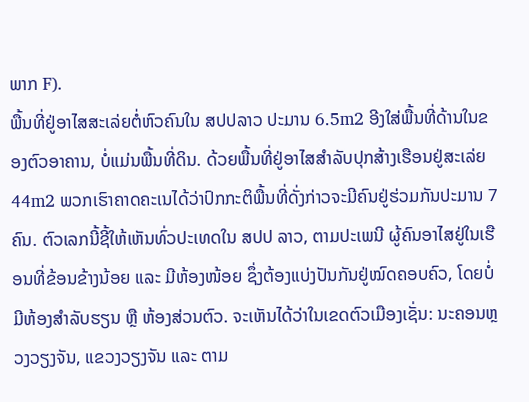ພາກ F).
ພື້ນທີ່ຢູ່ອາໄສສະເລ່ຍຕໍ່ຫົວຄົນໃນ ສປປລາວ ປະມານ 6.5m2 ອີງໃສ່ພື້ນທີ່ດ້ານໃນຂອງຕົວອາຄານ, ບໍ່ແມ່ນພື້ນທີ່ດິນ. ດ້ວຍພື້ນທີ່ຢູ່ອາໄສສຳລັບປຸກສ້າງເຮືອນຢູ່ສະເລ່ຍ 44m2 ພວກເຮົາຄາດຄະເນໄດ້ວ່າປົກກະຕິພື້ນທີ່ດັ່ງກ່າວຈະມີຄົນຢູ່ຮ່ວມກັນປະມານ 7 ຄົນ. ຕົວເລກນີ້ຊີ້ໃຫ້ເຫັນທົ່ວປະເທດໃນ ສປປ ລາວ, ຕາມປະເພນີ ຜູ້ຄົນອາໄສຢູ່ໃນເຮືອນທີ່ຂ້ອນຂ້າງນ້ອຍ ແລະ ມີຫ້ອງໜ້ອຍ ຊຶ່ງຕ້ອງແບ່ງປັນກັນຢູ່ໝົດຄອບຄົວ, ໂດຍບໍ່ມີຫ້ອງສຳລັບຮຽນ ຫຼື ຫ້ອງສ່ວນຕົວ. ຈະເຫັນໄດ້ວ່າໃນເຂດຕົວເມືອງເຊັ່ນ: ນະຄອນຫຼວງວຽງຈັນ, ແຂວງວຽງຈັນ ແລະ ຕາມ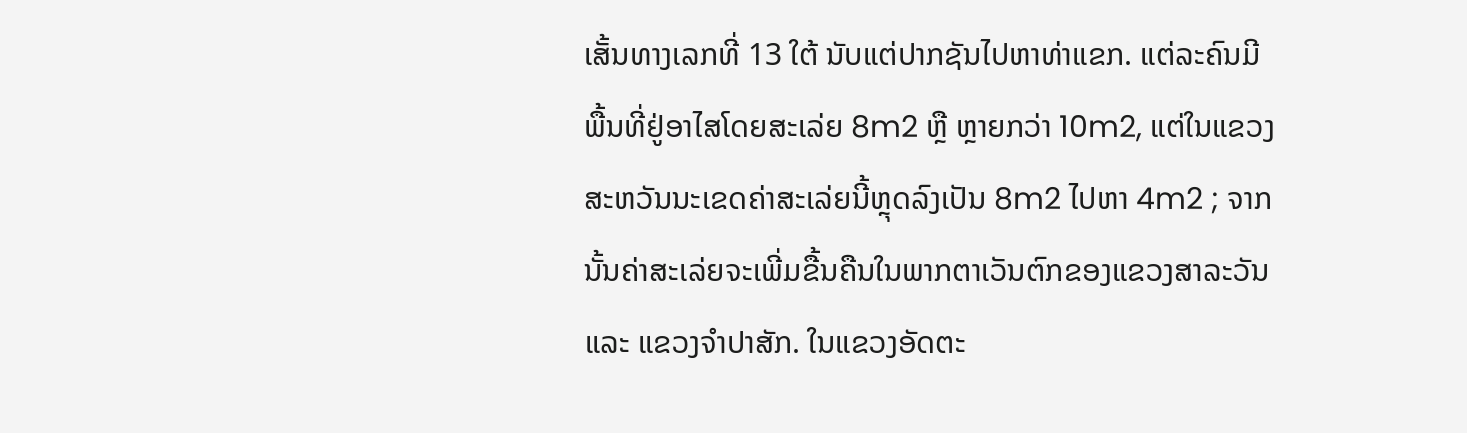ເສັ້ນທາງເລກທີ່ 13 ໃຕ້ ນັບແຕ່ປາກຊັນໄປຫາທ່າແຂກ. ແຕ່ລະຄົນມີພື້ນທີ່ຢູ່ອາໄສໂດຍສະເລ່ຍ 8m2 ຫຼື ຫຼາຍກວ່າ 10m2, ແຕ່ໃນແຂວງສະຫວັນນະເຂດຄ່າສະເລ່ຍນີ້ຫຼຸດລົງເປັນ 8m2 ໄປຫາ 4m2 ; ຈາກນັ້ນຄ່າສະເລ່ຍຈະເພີ່ມຂື້ນຄືນໃນພາກຕາເວັນຕົກຂອງແຂວງສາລະວັນ ແລະ ແຂວງຈຳປາສັກ. ໃນແຂວງອັດຕະ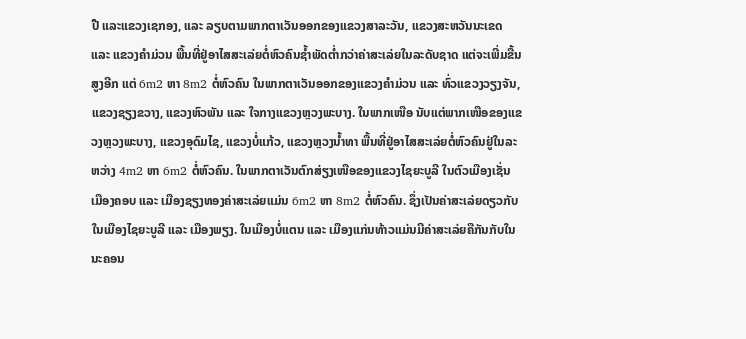ປື ແລະແຂວງເຊກອງ, ແລະ ລຽບຕາມພາກຕາເວັນອອກຂອງແຂວງສາລະວັນ, ແຂວງສະຫວັນນະເຂດ ແລະ ແຂວງຄຳມ່ວນ ພື້ນທີ່ຢູ່ອາໄສສະເລ່ຍຕໍ່ຫົວຄົນຊ້ຳພັດຕ່ຳກວ່າຄ່າສະເລ່ຍໃນລະດັບຊາດ ແຕ່ຈະເພີ່ມຂື້ນສູງອີກ ແຕ່ 6m2 ຫາ 8m2 ຕໍ່ຫົວຄົນ ໃນພາກຕາເວັນອອກຂອງແຂວງຄຳມ່ວນ ແລະ ທົ່ວແຂວງວຽງຈັນ, ແຂວງຊຽງຂວາງ, ແຂວງຫົວພັນ ແລະ ໃຈກາງແຂວງຫຼວງພະບາງ. ໃນພາກເໜືອ ນັບແຕ່ພາກເໜືອຂອງແຂວງຫຼວງພະບາງ, ແຂວງອຸດົມໄຊ, ແຂວງບໍ່ແກ້ວ, ແຂວງຫຼວງນ້ຳທາ ພື້ນທີ່ຢູ່ອາໄສສະເລ່ຍຕໍ່ຫົວຄົນຢູ່ໃນລະຫວ່າງ 4m2 ຫາ 6m2 ຕໍ່ຫົວຄົນ. ໃນພາກຕາເວັນຕົກສ່ຽງເໜືອຂອງແຂວງໄຊຍະບູລີ ໃນຕົວເມືອງເຊັ່ນ ເມືອງຄອບ ແລະ ເມືອງຊຽງທອງຄ່າສະເລ່ຍແມ່ນ 6m2 ຫາ 8m2 ຕໍ່ຫົວຄົນ. ຊຶ່ງເປັນຄ່າສະເລ່ຍດຽວກັບໃນເມືອງໄຊຍະບູລີ ແລະ ເມືອງພຽງ. ໃນເມືອງບໍ່ແຕນ ແລະ ເມືອງແກ່ນທ້າວແມ່ນມີຄ່າສະເລ່ຍຄືກັນກັບໃນນະຄອນ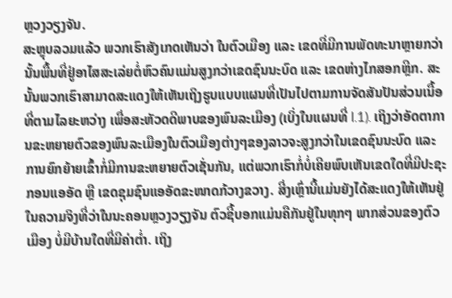ຫຼວງວຽງຈັນ.
ສະຫຼຸບລວມແລ້ວ ພວກເຮົາສັງເກດເຫັນວ່າ ໃນຕົວເມືອງ ແລະ ເຂດທີ່ມີການພັດທະນາຫຼາຍກວ່າ ນັ້ນພື້ນທີ່ຢູ່ອາໄສສະເລ່ຍຕໍ່ຫົວຄົນແມ່ນສູງກວ່າເຂດຊົນນະບົດ ແລະ ເຂດຫ່າງໄກສອກຫຼີກ. ສະນັ້ນພວກເຮົາສາມາດສະແດງໃຫ້ເຫັນເຖິງຮູບແບບແຜນທີ່ເປັນໄປຕາມການຈັດສັນປັນສ່ວນເນື້ອທີ່ຕາມໄລຍະຫວ່າງ ເພື່ອສະຫັວດດີພາບຂອງພົນລະເມືອງ (ເບິ່ງໃນແຜນທີ່ l.1). ເຖິງວ່າອັດຕາການຂະຫຍາຍຕົວຂອງພົນລະເມືອງໃນຕົວເມືອງຕ່າງໆຂອງລາວຈະສູງກວ່າໃນເຂດຊົນນະບົດ ແລະ ການຍົກຍ້າຍເຂົ້າກໍ່ມີການຂະຫຍາຍຕົວເຊັ່ນກັນ, ແຕ່ພວກເຮົາກໍ່ບໍ່ເຄີຍພົບເຫັນເຂດໃດທີ່ມີປະຊະກອນແອອັດ ຫຼື ເຂດຊຸມຊົນແອອັດຂະໜາດກ້ວາງຂວາງ. ສີ່ງເຫຼົ່ານີ້ແມ່ນຍັງໄດ້ສະແດງໃຫ້ເຫັນຢູ່ໃນຄວາມຈິງທີ່ວ່າໃນນະຄອນຫຼວງວຽງຈັນ ຕົວຊີ້ບອກແມ່ນຄືກັນຢູ່ໃນທຸກໆ ພາກສ່ວນຂອງຕົວເມືອງ ບໍ່ມີບ້ານໃດທີ່ມີຄ່າຕ່ຳ. ເຖິງ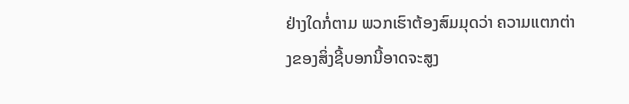ຢ່າງໃດກໍ່ຕາມ ພວກເຮົາຕ້ອງສົມມຸດວ່າ ຄວາມແຕກຕ່າງຂອງສິ່ງຊີ້ບອກນີ້ອາດຈະສູງ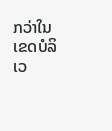ກວ່າໃນເຂດບໍລິເວ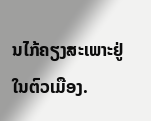ນໄກ້ຄຽງສະເພາະຢູ່ໃນຕົວເມືອງ.